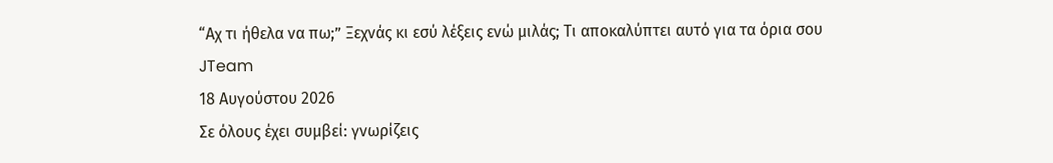“Αχ τι ήθελα να πω;” Ξεχνάς κι εσύ λέξεις ενώ μιλάς; Τι αποκαλύπτει αυτό για τα όρια σου
JTeam
18 Αυγούστου 2026
Σε όλους έχει συμβεί: γνωρίζεις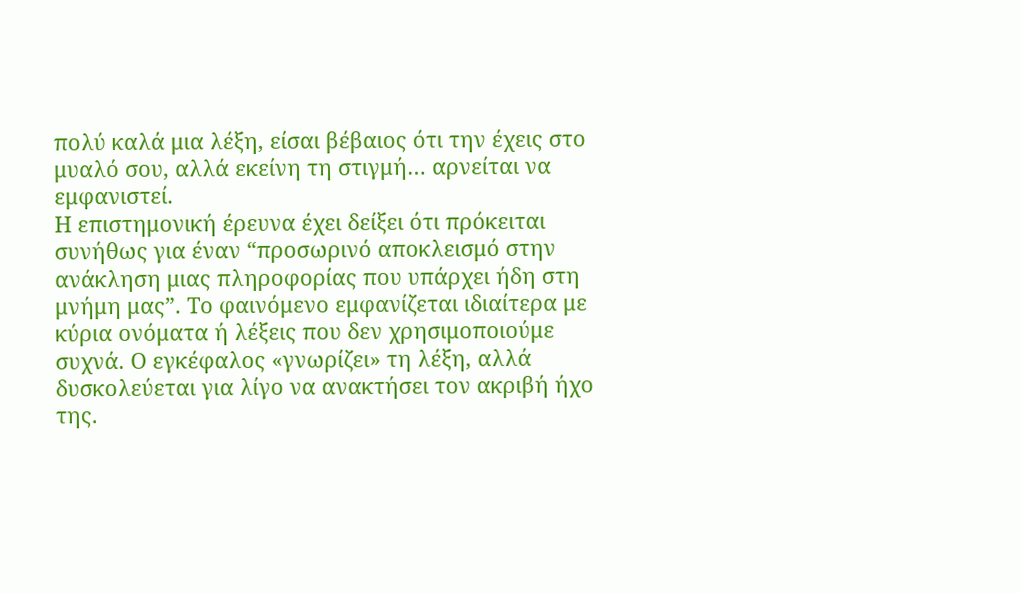πολύ καλά μια λέξη, είσαι βέβαιος ότι την έχεις στο μυαλό σου, αλλά εκείνη τη στιγμή… αρνείται να εμφανιστεί.
Η επιστημονική έρευνα έχει δείξει ότι πρόκειται συνήθως για έναν “προσωρινό αποκλεισμό στην ανάκληση μιας πληροφορίας που υπάρχει ήδη στη μνήμη μας”. Το φαινόμενο εμφανίζεται ιδιαίτερα με κύρια ονόματα ή λέξεις που δεν χρησιμοποιούμε συχνά. Ο εγκέφαλος «γνωρίζει» τη λέξη, αλλά δυσκολεύεται για λίγο να ανακτήσει τον ακριβή ήχο της.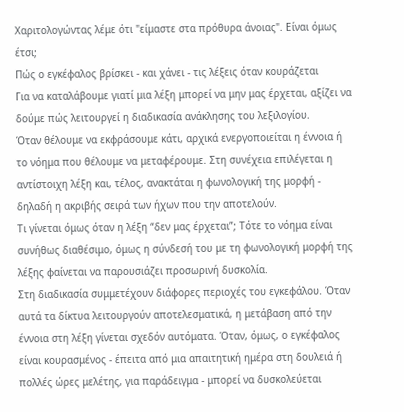Χαριτολογώντας λέμε ότι "είμαστε στα πρόθυρα άνοιας". Είναι όμως έτσι;
Πώς ο εγκέφαλος βρίσκει - και χάνει - τις λέξεις όταν κουράζεται
Για να καταλάβουμε γιατί μια λέξη μπορεί να μην μας έρχεται, αξίζει να δούμε πώς λειτουργεί η διαδικασία ανάκλησης του λεξιλογίου.
Όταν θέλουμε να εκφράσουμε κάτι, αρχικά ενεργοποιείται η έννοια ή το νόημα που θέλουμε να μεταφέρουμε. Στη συνέχεια επιλέγεται η αντίστοιχη λέξη και, τέλος, ανακτάται η φωνολογική της μορφή - δηλαδή η ακριβής σειρά των ήχων που την αποτελούν.
Τι γίνεται όμως όταν η λέξη “δεν μας έρχεται”; Τότε το νόημα είναι συνήθως διαθέσιμο, όμως η σύνδεσή του με τη φωνολογική μορφή της λέξης φαίνεται να παρουσιάζει προσωρινή δυσκολία.
Στη διαδικασία συμμετέχουν διάφορες περιοχές του εγκεφάλου. Όταν αυτά τα δίκτυα λειτουργούν αποτελεσματικά, η μετάβαση από την έννοια στη λέξη γίνεται σχεδόν αυτόματα. Όταν, όμως, ο εγκέφαλος είναι κουρασμένος - έπειτα από μια απαιτητική ημέρα στη δουλειά ή πολλές ώρες μελέτης, για παράδειγμα - μπορεί να δυσκολεύεται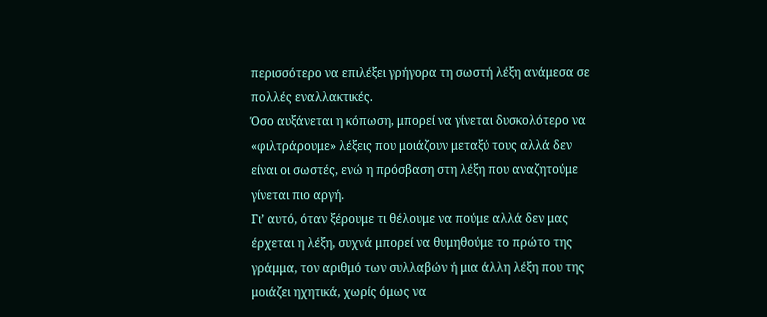περισσότερο να επιλέξει γρήγορα τη σωστή λέξη ανάμεσα σε πολλές εναλλακτικές.
Όσο αυξάνεται η κόπωση, μπορεί να γίνεται δυσκολότερο να «φιλτράρουμε» λέξεις που μοιάζουν μεταξύ τους αλλά δεν είναι οι σωστές, ενώ η πρόσβαση στη λέξη που αναζητούμε γίνεται πιο αργή.
Γι’ αυτό, όταν ξέρουμε τι θέλουμε να πούμε αλλά δεν μας έρχεται η λέξη, συχνά μπορεί να θυμηθούμε το πρώτο της γράμμα, τον αριθμό των συλλαβών ή μια άλλη λέξη που της μοιάζει ηχητικά, χωρίς όμως να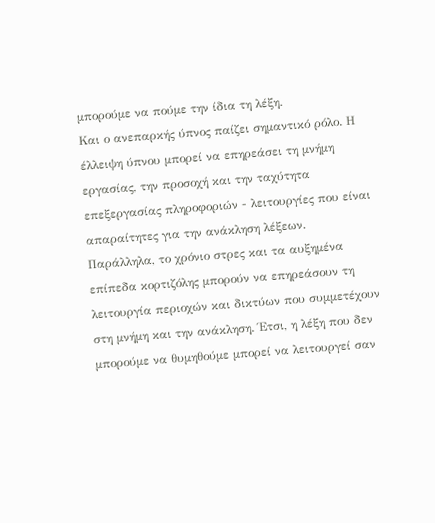μπορούμε να πούμε την ίδια τη λέξη.
Και ο ανεπαρκής ύπνος παίζει σημαντικό ρόλο. Η έλλειψη ύπνου μπορεί να επηρεάσει τη μνήμη εργασίας, την προσοχή και την ταχύτητα επεξεργασίας πληροφοριών - λειτουργίες που είναι απαραίτητες για την ανάκληση λέξεων.
Παράλληλα, το χρόνιο στρες και τα αυξημένα επίπεδα κορτιζόλης μπορούν να επηρεάσουν τη λειτουργία περιοχών και δικτύων που συμμετέχουν στη μνήμη και την ανάκληση. Έτσι, η λέξη που δεν μπορούμε να θυμηθούμε μπορεί να λειτουργεί σαν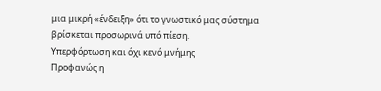μια μικρή «ένδειξη» ότι το γνωστικό μας σύστημα βρίσκεται προσωρινά υπό πίεση.
Υπερφόρτωση και όχι κενό μνήμης
Προφανώς η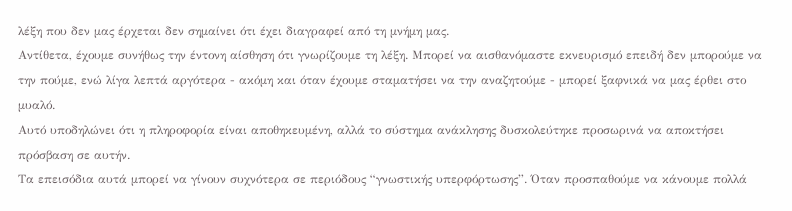λέξη που δεν μας έρχεται δεν σημαίνει ότι έχει διαγραφεί από τη μνήμη μας.
Αντίθετα, έχουμε συνήθως την έντονη αίσθηση ότι γνωρίζουμε τη λέξη. Μπορεί να αισθανόμαστε εκνευρισμό επειδή δεν μπορούμε να την πούμε, ενώ λίγα λεπτά αργότερα - ακόμη και όταν έχουμε σταματήσει να την αναζητούμε - μπορεί ξαφνικά να μας έρθει στο μυαλό.
Αυτό υποδηλώνει ότι η πληροφορία είναι αποθηκευμένη, αλλά το σύστημα ανάκλησης δυσκολεύτηκε προσωρινά να αποκτήσει πρόσβαση σε αυτήν.
Τα επεισόδια αυτά μπορεί να γίνουν συχνότερα σε περιόδους “γνωστικής υπερφόρτωσης”. Όταν προσπαθούμε να κάνουμε πολλά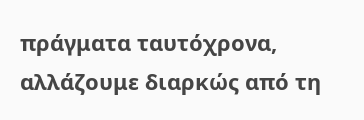πράγματα ταυτόχρονα, αλλάζουμε διαρκώς από τη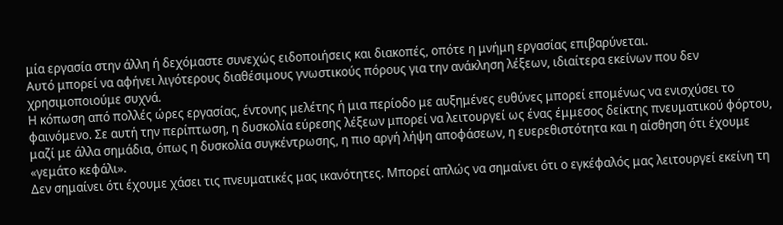μία εργασία στην άλλη ή δεχόμαστε συνεχώς ειδοποιήσεις και διακοπές, οπότε η μνήμη εργασίας επιβαρύνεται.
Αυτό μπορεί να αφήνει λιγότερους διαθέσιμους γνωστικούς πόρους για την ανάκληση λέξεων, ιδιαίτερα εκείνων που δεν χρησιμοποιούμε συχνά.
Η κόπωση από πολλές ώρες εργασίας, έντονης μελέτης ή μια περίοδο με αυξημένες ευθύνες μπορεί επομένως να ενισχύσει το φαινόμενο. Σε αυτή την περίπτωση, η δυσκολία εύρεσης λέξεων μπορεί να λειτουργεί ως ένας έμμεσος δείκτης πνευματικού φόρτου, μαζί με άλλα σημάδια, όπως η δυσκολία συγκέντρωσης, η πιο αργή λήψη αποφάσεων, η ευερεθιστότητα και η αίσθηση ότι έχουμε «γεμάτο κεφάλι».
Δεν σημαίνει ότι έχουμε χάσει τις πνευματικές μας ικανότητες. Μπορεί απλώς να σημαίνει ότι ο εγκέφαλός μας λειτουργεί εκείνη τη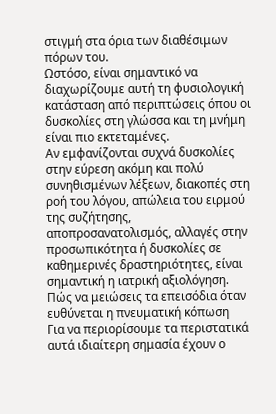στιγμή στα όρια των διαθέσιμων πόρων του.
Ωστόσο, είναι σημαντικό να διαχωρίζουμε αυτή τη φυσιολογική κατάσταση από περιπτώσεις όπου οι δυσκολίες στη γλώσσα και τη μνήμη είναι πιο εκτεταμένες.
Αν εμφανίζονται συχνά δυσκολίες στην εύρεση ακόμη και πολύ συνηθισμένων λέξεων, διακοπές στη ροή του λόγου, απώλεια του ειρμού της συζήτησης, αποπροσανατολισμός, αλλαγές στην προσωπικότητα ή δυσκολίες σε καθημερινές δραστηριότητες, είναι σημαντική η ιατρική αξιολόγηση.
Πώς να μειώσεις τα επεισόδια όταν ευθύνεται η πνευματική κόπωση
Για να περιορίσουμε τα περιστατικά αυτά ιδιαίτερη σημασία έχουν ο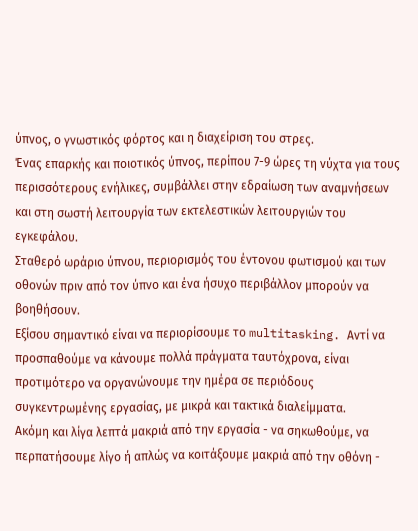ύπνος, ο γνωστικός φόρτος και η διαχείριση του στρες.
Ένας επαρκής και ποιοτικός ύπνος, περίπου 7-9 ώρες τη νύχτα για τους περισσότερους ενήλικες, συμβάλλει στην εδραίωση των αναμνήσεων και στη σωστή λειτουργία των εκτελεστικών λειτουργιών του εγκεφάλου.
Σταθερό ωράριο ύπνου, περιορισμός του έντονου φωτισμού και των οθονών πριν από τον ύπνο και ένα ήσυχο περιβάλλον μπορούν να βοηθήσουν.
Εξίσου σημαντικό είναι να περιορίσουμε το multitasking. Αντί να προσπαθούμε να κάνουμε πολλά πράγματα ταυτόχρονα, είναι προτιμότερο να οργανώνουμε την ημέρα σε περιόδους συγκεντρωμένης εργασίας, με μικρά και τακτικά διαλείμματα.
Ακόμη και λίγα λεπτά μακριά από την εργασία - να σηκωθούμε, να περπατήσουμε λίγο ή απλώς να κοιτάξουμε μακριά από την οθόνη -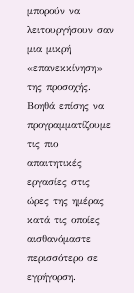μπορούν να λειτουργήσουν σαν μια μικρή «επανεκκίνηση» της προσοχής.
Βοηθά επίσης να προγραμματίζουμε τις πιο απαιτητικές εργασίες στις ώρες της ημέρας κατά τις οποίες αισθανόμαστε περισσότερο σε εγρήγορση.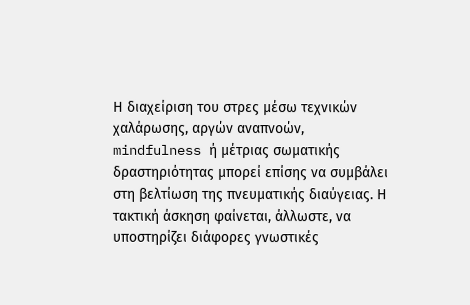Η διαχείριση του στρες μέσω τεχνικών χαλάρωσης, αργών αναπνοών, mindfulness ή μέτριας σωματικής δραστηριότητας μπορεί επίσης να συμβάλει στη βελτίωση της πνευματικής διαύγειας. Η τακτική άσκηση φαίνεται, άλλωστε, να υποστηρίζει διάφορες γνωστικές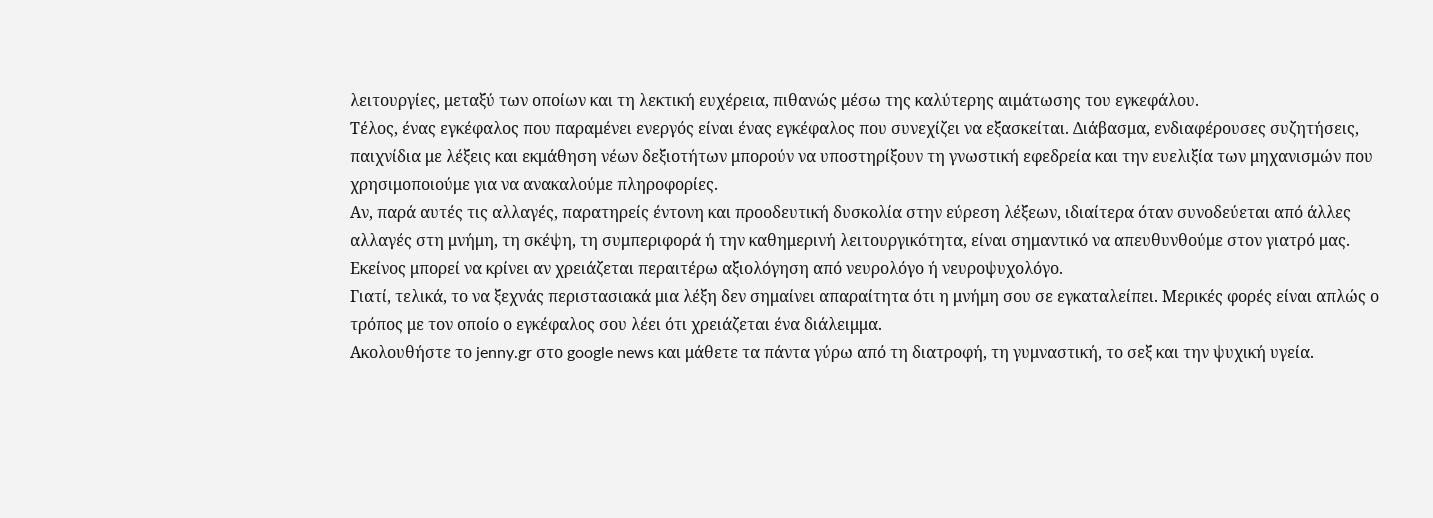λειτουργίες, μεταξύ των οποίων και τη λεκτική ευχέρεια, πιθανώς μέσω της καλύτερης αιμάτωσης του εγκεφάλου.
Τέλος, ένας εγκέφαλος που παραμένει ενεργός είναι ένας εγκέφαλος που συνεχίζει να εξασκείται. Διάβασμα, ενδιαφέρουσες συζητήσεις, παιχνίδια με λέξεις και εκμάθηση νέων δεξιοτήτων μπορούν να υποστηρίξουν τη γνωστική εφεδρεία και την ευελιξία των μηχανισμών που χρησιμοποιούμε για να ανακαλούμε πληροφορίες.
Αν, παρά αυτές τις αλλαγές, παρατηρείς έντονη και προοδευτική δυσκολία στην εύρεση λέξεων, ιδιαίτερα όταν συνοδεύεται από άλλες αλλαγές στη μνήμη, τη σκέψη, τη συμπεριφορά ή την καθημερινή λειτουργικότητα, είναι σημαντικό να απευθυνθούμε στον γιατρό μας. Εκείνος μπορεί να κρίνει αν χρειάζεται περαιτέρω αξιολόγηση από νευρολόγο ή νευροψυχολόγο.
Γιατί, τελικά, το να ξεχνάς περιστασιακά μια λέξη δεν σημαίνει απαραίτητα ότι η μνήμη σου σε εγκαταλείπει. Μερικές φορές είναι απλώς ο τρόπος με τον οποίο ο εγκέφαλος σου λέει ότι χρειάζεται ένα διάλειμμα.
Ακολουθήστε το jenny.gr στο google news και μάθετε τα πάντα γύρω από τη διατροφή, τη γυμναστική, το σεξ και την ψυχική υγεία.